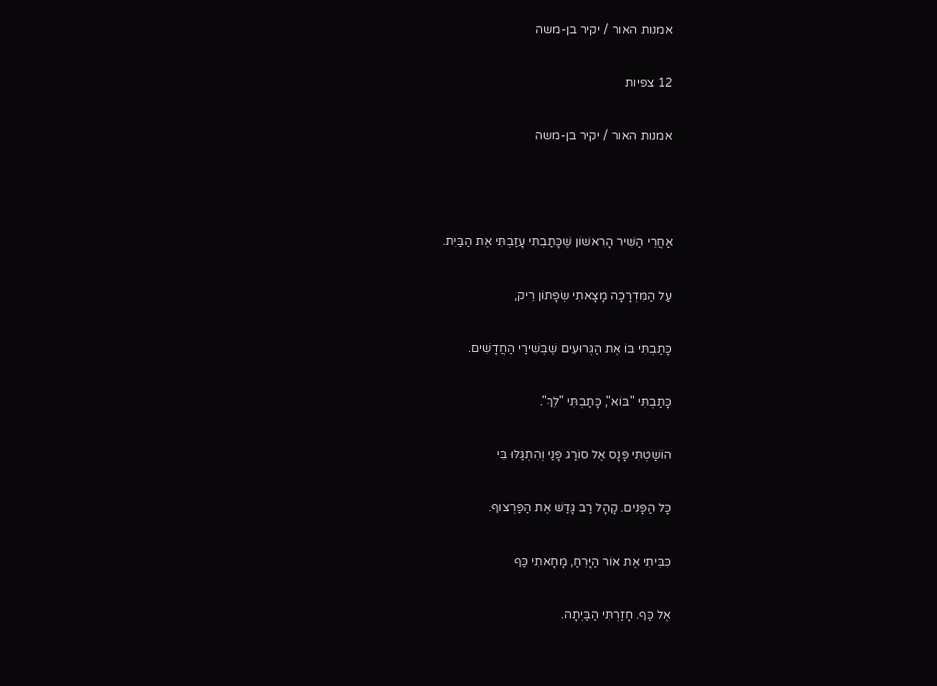אמנות האור / יקיר בן-משה

12 צפיות

אמנות האור / יקיר בן-משה



אַחֲרֵי הַשִּׁיר הָרִאשׁוֹן שֶׁכָּתַבְתִּי עָזַבְתִּי אֶת הַבַּיִת.

עַל הַמִּדְרָכָה מָצָאתִי שְׂפָתוֹן רֵיק,

כָּתַבְתִּי בּוֹ אֶת הַגְּרוּעִים שֶׁבְּשִׁירַי הַחֲדָשִׁים.

כָּתַבְתִּי "בּוֹא", כָּתַבְתִּי "לֵךְ".

הוֹשַׁטְתִּי פָּנָס אֶל סוֹרַג פָּנַי וְהִתְגַּלּוּ בִּי

כָּל הַפָּנִים. קָהָל רַב גָּדַשׁ אֶת הַפַּרְצוּף.

כִּבִּיתִי אֶת אוֹר הַיָּרֵחַ, מָחָאתִי כַּף

אֶל כַּף. חָזַרְתִּי הַבַּיְתָה.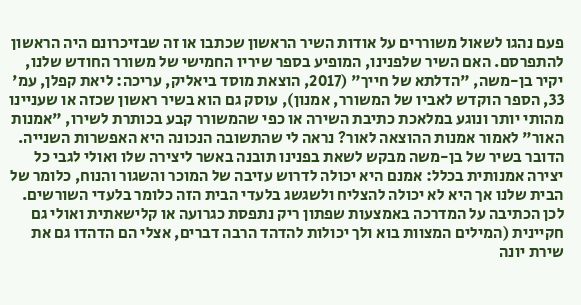פעם נהגו לשאול משוררים על אודות השיר הראשון שכתבו או זה שבזיכרונם היה הראשון להתפרסם. האם השיר שלפנינו, המופיע בספר שיריו החמישי של משורר החודש שלנו, יקיר בן-משה, "הדלתא של חייך" (2017, הוצאת מוסד ביאליק, עריכה: ליאת קפלן, עמ' 33, הספר הוקדש לאביו של המשורר, אמנון), עוסק גם הוא בשיר ראשון שכזה או שעניינו מהותי יותר ונוגע במלאכת כתיבת השירה או כפי שהמשורר קבע בכותרת לשירו, "אמנות האור" לאמור אמנות ההוצאה לאור? נראה לי שהתשובה הנכונה היא האפשרות השנייה. הדובר בשיר של בן-משה מבקש לשאת בפנינו תובנה באשר ליצירה שלו ואולי לגבי כל יצירה אמנותית בכלל: אמנם היא יכולה לדרוש עזיבה של המוכר והשגור והנוח, כלומר של הבית שלנו אך היא לא יכולה להצליח ולשגשג בלעדי הבית הזה כלומר בלעדי השורשים. לכן הכתיבה על המדרכה באמצעות שפתון ריק נתפסת כגרועה או קלישאתית ואולי גם חקיינית (המילים המצוות בוא ולך יכולות להדהד הרבה דברים, אצלי הם הדהדו גם את שירת יונה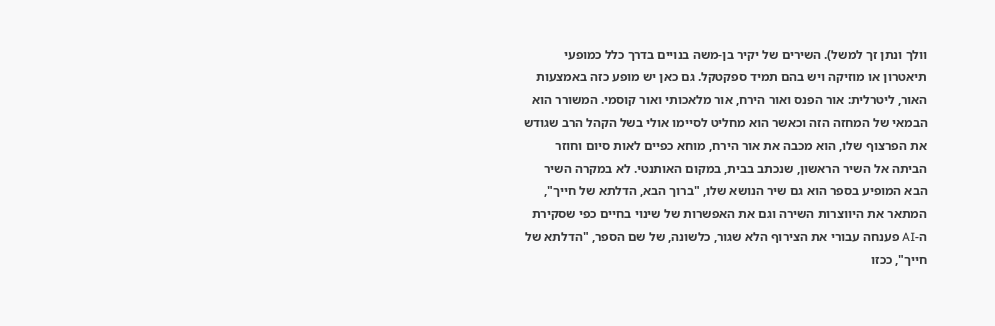וולך ונתן זך למשל). השירים של יקיר בן-משה בנויים בדרך כלל כמופעי תיאטרון או מוזיקה ויש בהם תמיד ספקטקל. גם כאן יש מופע כזה באמצעות האור, ליטרלית: אור הפנס ואור הירח, אור מלאכותי ואור קוסמי. המשורר הוא הבמאי של המחזה הזה וכאשר הוא מחליט לסיימו אולי בשל הקהל הרב שגודש את הפרצוף שלו, הוא מכבה את אור הירח, מוחא כפיים לאות סיום וחוזר הביתה אל השיר הראשון, שנכתב בבית, במקום האותנטי. לא במקרה השיר הבא המופיע בספר הוא גם שיר הנושא שלו, "ברוך הבא, הדלתא של חייך", המתאר את היווצרות השירה וגם את האפשרות של שינוי בחיים כפי שסקירת ה-AI פענחה עבורי את הצירוף הלא שגור, כלשונה, של שם הספר, "הדלתא של חייך", ככזו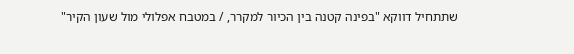שתתחיל דווקא "בפינה קטנה בין הכיור למקרר, / במטבח אפלולי מול שעון הקיר"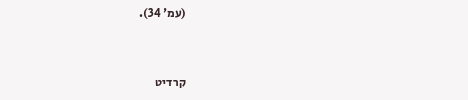(עמ' 34).



קרדיט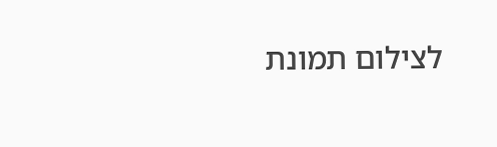לצילום תמונת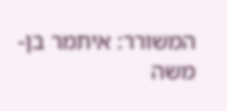המשורר: איתמר בן-משה